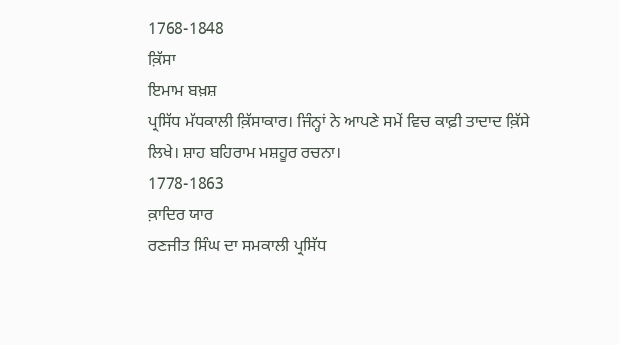1768-1848
ਕ਼ਿੱਸਾ
ਇਮਾਮ ਬਖ਼ਸ਼
ਪ੍ਰਸਿੱਧ ਮੱਧਕਾਲੀ ਕ਼ਿੱਸਾਕਾਰ। ਜਿੰਨ੍ਹਾਂ ਨੇ ਆਪਣੇ ਸਮੇਂ ਵਿਚ ਕਾਫ਼ੀ ਤਾਦਾਦ ਕ਼ਿੱਸੇ ਲਿਖੇ। ਸ਼ਾਹ ਬਹਿਰਾਮ ਮਸ਼ਹੂਰ ਰਚਨਾ।
1778-1863
ਕ਼ਾਦਿਰ ਯਾਰ
ਰਣਜੀਤ ਸਿੰਘ ਦਾ ਸਮਕਾਲੀ ਪ੍ਰਸਿੱਧ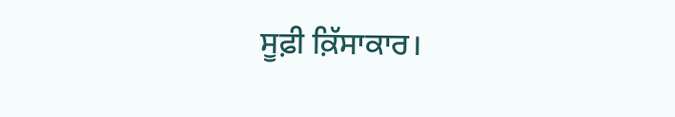ਸੂਫ਼ੀ ਕ਼ਿੱਸਾਕਾਰ।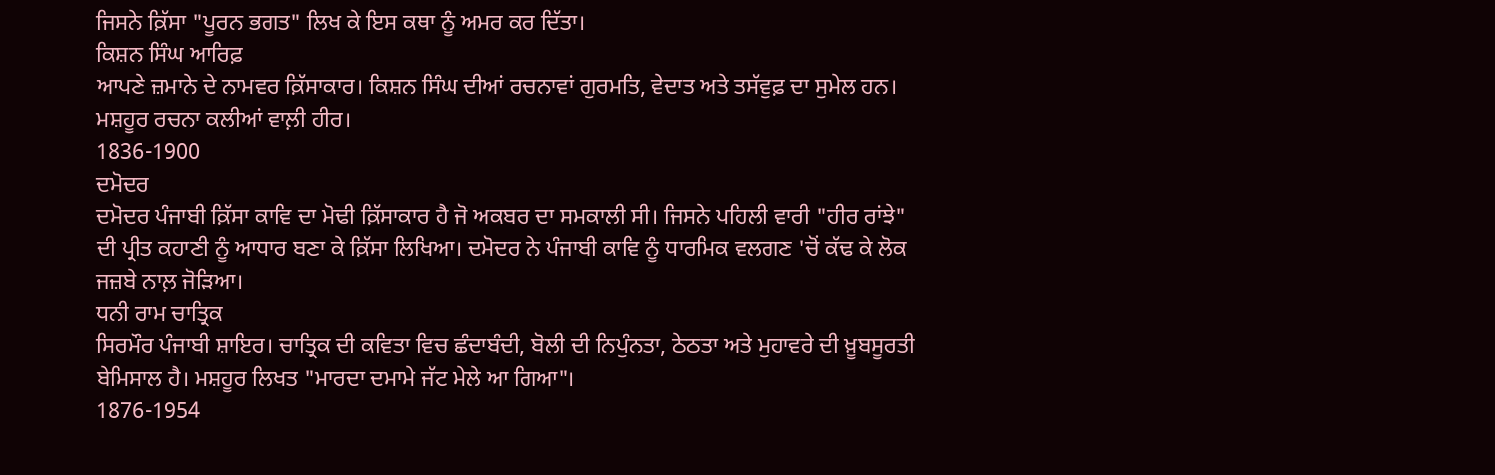ਜਿਸਨੇ ਕ਼ਿੱਸਾ "ਪੂਰਨ ਭਗਤ" ਲਿਖ ਕੇ ਇਸ ਕਥਾ ਨੂੰ ਅਮਰ ਕਰ ਦਿੱਤਾ।
ਕਿਸ਼ਨ ਸਿੰਘ ਆਰਿਫ਼
ਆਪਣੇ ਜ਼ਮਾਨੇ ਦੇ ਨਾਮਵਰ ਕ਼ਿੱਸਾਕਾਰ। ਕਿਸ਼ਨ ਸਿੰਘ ਦੀਆਂ ਰਚਨਾਵਾਂ ਗੁਰਮਤਿ, ਵੇਦਾਤ ਅਤੇ ਤਸੱਵੁਫ਼ ਦਾ ਸੁਮੇਲ ਹਨ। ਮਸ਼ਹੂਰ ਰਚਨਾ ਕਲੀਆਂ ਵਾਲ਼ੀ ਹੀਰ।
1836-1900
ਦਮੋਦਰ
ਦਮੋਦਰ ਪੰਜਾਬੀ ਕ਼ਿੱਸਾ ਕਾਵਿ ਦਾ ਮੋਢੀ ਕ਼ਿੱਸਾਕਾਰ ਹੈ ਜੋ ਅਕਬਰ ਦਾ ਸਮਕਾਲੀ ਸੀ। ਜਿਸਨੇ ਪਹਿਲੀ ਵਾਰੀ "ਹੀਰ ਰਾਂਝੇ" ਦੀ ਪ੍ਰੀਤ ਕਹਾਣੀ ਨੂੰ ਆਧਾਰ ਬਣਾ ਕੇ ਕ਼ਿੱਸਾ ਲਿਖਿਆ। ਦਮੋਦਰ ਨੇ ਪੰਜਾਬੀ ਕਾਵਿ ਨੂੰ ਧਾਰਮਿਕ ਵਲਗਣ 'ਚੋਂ ਕੱਢ ਕੇ ਲੋਕ ਜਜ਼ਬੇ ਨਾਲ਼ ਜੋੜਿਆ।
ਧਨੀ ਰਾਮ ਚਾਤ੍ਰਿਕ
ਸਿਰਮੌਰ ਪੰਜਾਬੀ ਸ਼ਾਇਰ। ਚਾਤ੍ਰਿਕ ਦੀ ਕਵਿਤਾ ਵਿਚ ਛੰਦਾਬੰਦੀ, ਬੋਲੀ ਦੀ ਨਿਪੁੰਨਤਾ, ਠੇਠਤਾ ਅਤੇ ਮੁਹਾਵਰੇ ਦੀ ਖ਼ੂਬਸੂਰਤੀ ਬੇਮਿਸਾਲ ਹੈ। ਮਸ਼ਹੂਰ ਲਿਖਤ "ਮਾਰਦਾ ਦਮਾਮੇ ਜੱਟ ਮੇਲੇ ਆ ਗਿਆ"।
1876-1954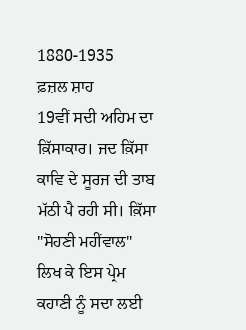1880-1935
ਫ਼ਜ਼ਲ ਸ਼ਾਹ
19ਵੀਂ ਸਦੀ ਅਹਿਮ ਦਾ ਕ਼ਿੱਸਾਕਾਰ। ਜਦ ਕ਼ਿੱਸਾ ਕਾਵਿ ਦੇ ਸੂਰਜ ਦੀ ਤਾਬ ਮੱਠੀ ਪੈ ਰਹੀ ਸੀ। ਕ਼ਿੱਸਾ "ਸੋਹਣੀ ਮਹੀਂਵਾਲ" ਲਿਖ ਕੇ ਇਸ ਪ੍ਰੇਮ ਕਹਾਣੀ ਨੂੰ ਸਦਾ ਲਈ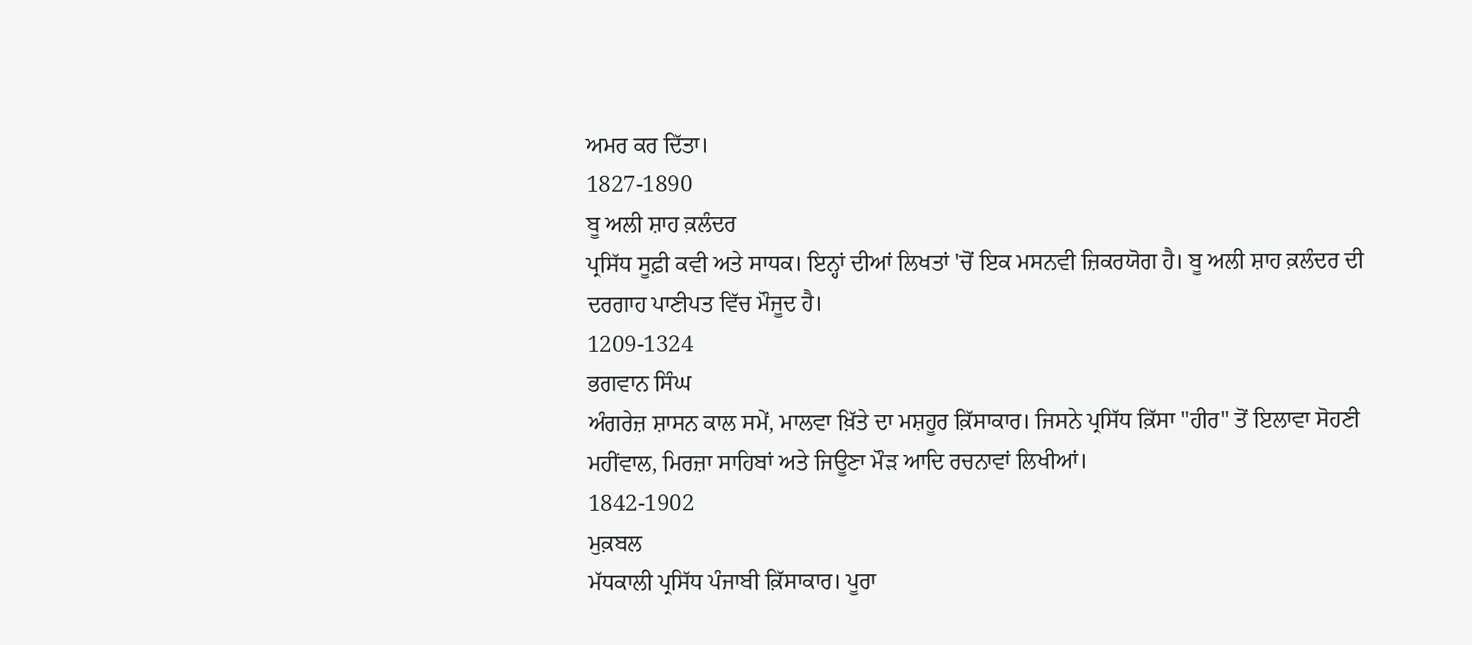ਅਮਰ ਕਰ ਦਿੱਤਾ।
1827-1890
ਬੂ ਅਲੀ ਸ਼ਾਹ ਕ਼ਲੰਦਰ
ਪ੍ਰਸਿੱਧ ਸੂਫ਼ੀ ਕਵੀ ਅਤੇ ਸਾਧਕ। ਇਨ੍ਹਾਂ ਦੀਆਂ ਲਿਖਤਾਂ 'ਚੋਂ ਇਕ ਮਸਨਵੀ ਜ਼ਿਕਰਯੋਗ ਹੈ। ਬੂ ਅਲੀ ਸ਼ਾਹ ਕ਼ਲੰਦਰ ਦੀ ਦਰਗਾਹ ਪਾਣੀਪਤ ਵਿੱਚ ਮੌਜੂਦ ਹੈ।
1209-1324
ਭਗਵਾਨ ਸਿੰਘ
ਅੰਗਰੇਜ਼ ਸ਼ਾਸਨ ਕਾਲ ਸਮੇਂ, ਮਾਲਵਾ ਖ਼ਿੱਤੇ ਦਾ ਮਸ਼ਹੂਰ ਕ਼ਿੱਸਾਕਾਰ। ਜਿਸਨੇ ਪ੍ਰਸਿੱਧ ਕ਼ਿੱਸਾ "ਹੀਰ" ਤੋਂ ਇਲਾਵਾ ਸੋਹਣੀ ਮਹੀਂਵਾਲ, ਮਿਰਜ਼ਾ ਸਾਹਿਬਾਂ ਅਤੇ ਜਿਊਣਾ ਮੌੜ ਆਦਿ ਰਚਨਾਵਾਂ ਲਿਖੀਆਂ।
1842-1902
ਮੁਕ਼ਬਲ
ਮੱਧਕਾਲੀ ਪ੍ਰਸਿੱਧ ਪੰਜਾਬੀ ਕ਼ਿੱਸਾਕਾਰ। ਪੂਰਾ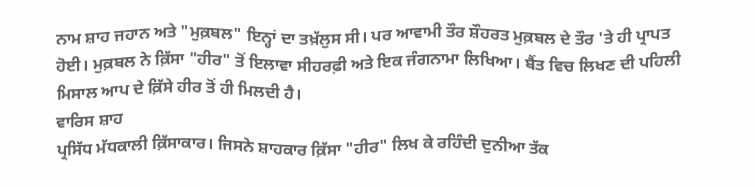ਨਾਮ ਸ਼ਾਹ ਜਹਾਨ ਅਤੇ "ਮੁਕ਼ਬਲ" ਇਨ੍ਹਾਂ ਦਾ ਤਖ਼ੱਲੁਸ ਸੀ। ਪਰ ਆਵਾਮੀ ਤੌਰ ਸ਼ੌਹਰਤ ਮੁਕ਼ਬਲ ਦੇ ਤੌਰ 'ਤੇ ਹੀ ਪ੍ਰਾਪਤ ਹੋਈ। ਮੁਕ਼ਬਲ ਨੇ ਕ਼ਿੱਸਾ "ਹੀਰ" ਤੋਂ ਇਲਾਵਾ ਸੀਹਰਫ਼ੀ ਅਤੇ ਇਕ ਜੰਗਨਾਮਾ ਲਿਖਿਆ। ਬੈਂਤ ਵਿਚ ਲਿਖਣ ਦੀ ਪਹਿਲੀ ਮਿਸਾਲ ਆਪ ਦੇ ਕ਼ਿੱਸੇ ਹੀਰ ਤੋਂ ਹੀ ਮਿਲਦੀ ਹੈ।
ਵਾਰਿਸ ਸ਼ਾਹ
ਪ੍ਰਸਿੱਧ ਮੱਧਕਾਲੀ ਕ਼ਿੱਸਾਕਾਰ। ਜਿਸਨੇ ਸ਼ਾਹਕਾਰ ਕ਼ਿੱਸਾ "ਹੀਰ" ਲਿਖ ਕੇ ਰਹਿੰਦੀ ਦੁਨੀਆ ਤੱਕ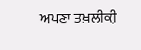ਅਪਣਾ ਤਖ਼ਲੀਕ਼ੀ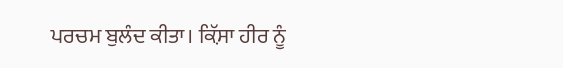ਪਰਚਮ ਬੁਲੰਦ ਕੀਤਾ। ਕ਼ਿੱਸਾ ਹੀਰ ਨੂੰ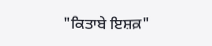"ਕਿਤਾਬੇ ਇਸ਼ਕ਼"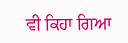ਵੀ ਕਿਹਾ ਗਿਆ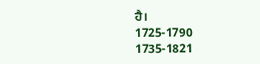ਹੈ।
1725-1790
1735-1821